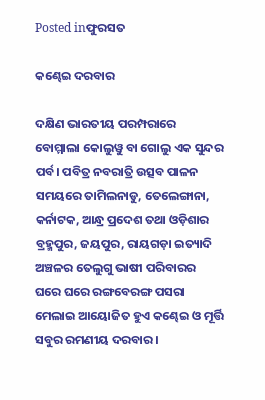Posted inଫୁରସତ

କଣ୍ଢେଇ ଦରବାର

ଦକ୍ଷିଣ ଭାରତୀୟ ପରମ୍ପରାରେ ବୋମ୍ମାଲା କୋଲୁୱୁ ବା ଗୋଲୁ ଏକ ସୁନ୍ଦର ପର୍ବ। ପବିତ୍ର ନବରାତ୍ରି ଉତ୍ସବ ପାଳନ ସମୟରେ ତାମିଲନାଡୁ, ତେଲେଙ୍ଗାନା, କର୍ନାଟକ, ଆନ୍ଧ୍ର ପ୍ରଦେଶ ତଥା ଓଡ଼ିଶାର ବ୍ରହ୍ମପୁର, ଜୟପୁର, ରାୟଗଡ଼ା ଇତ୍ୟାଦି ଅଞ୍ଚଳର ତେଲୁଗୁ ଭାଷୀ ପରିବାରର ଘରେ ଘରେ ରଙ୍ଗବେରଙ୍ଗ ପସରା ମେଲାଇ ଆୟୋଜିତ ହୁଏ କଣ୍ଢେଇ ଓ ମୂର୍ତ୍ତି ସବୁର ରମଣୀୟ ଦରବାର।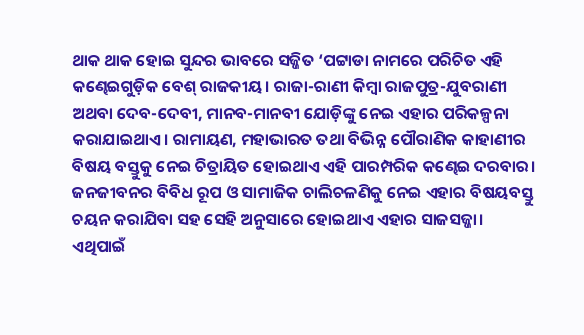ଥାକ ଥାକ ହୋଇ ସୁନ୍ଦର ଭାବରେ ସଜ୍ଜିତ ‘ପଟ୍ଟାଡା ନାମରେ ପରିଚିତ ଏହି କଣ୍ଢେଇଗୁଡ଼ିକ ବେଶ୍‌ ରାଜକୀୟ। ରାଜା-ରାଣୀ କିମ୍ବା ରାଜପୁତ୍ର-ଯୁବରାଣୀ ଅଥବା ଦେବ-ଦେବୀ, ମାନବ-ମାନବୀ ଯୋଡ଼ିଙ୍କୁ ନେଇ ଏହାର ପରିକଳ୍ପନା କରାଯାଇଥାଏ। ରାମାୟଣ, ମହାଭାରତ ତଥା ବିଭିନ୍ନ ପୌରାଣିକ କାହାଣୀର ବିଷୟ ବସ୍ତୁକୁ ନେଇ ଚିତ୍ରାୟିତ ହୋଇଥାଏ ଏହି ପାରମ୍ପରିକ କଣ୍ଢେଇ ଦରବାର। ଜନଜୀବନର ବିବିଧ ରୂପ ଓ ସାମାଜିକ ଚାଲିଚଳଣିକୁ ନେଇ ଏହାର ବିଷୟବସ୍ତୁ ଚୟନ କରାଯିବା ସହ ସେହି ଅନୁସାରେ ହୋଇଥାଏ ଏହାର ସାଜସଜ୍ଜା। ଏଥିପାଇଁ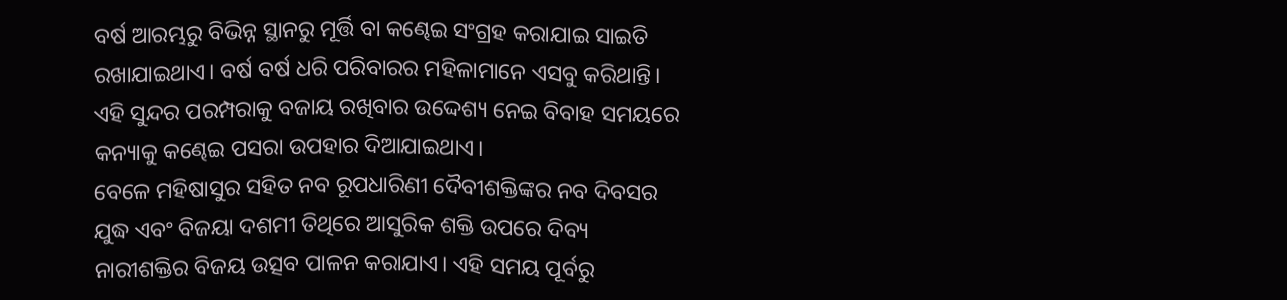ବର୍ଷ ଆରମ୍ଭରୁ ବିଭିନ୍ନ ସ୍ଥାନରୁ ମୂର୍ତ୍ତି ବା କଣ୍ଢେଇ ସଂଗ୍ରହ କରାଯାଇ ସାଇତି ରଖାଯାଇଥାଏ। ବର୍ଷ ବର୍ଷ ଧରି ପରିବାରର ମହିଳାମାନେ ଏସବୁ କରିଥାନ୍ତି। ଏହି ସୁନ୍ଦର ପରମ୍ପରାକୁ ବଜାୟ ରଖିବାର ଉଦ୍ଦେଶ୍ୟ ନେଇ ବିବାହ ସମୟରେ କନ୍ୟାକୁ କଣ୍ଢେଇ ପସରା ଉପହାର ଦିଆଯାଇଥାଏ।
ବେଳେ ମହିଷାସୁର ସହିତ ନବ ରୂପଧାରିଣୀ ଦୈବୀଶକ୍ତିଙ୍କର ନବ ଦିବସର ଯୁଦ୍ଧ ଏବଂ ବିଜୟା ଦଶମୀ ତିଥିରେ ଆସୁରିକ ଶକ୍ତି ଉପରେ ଦିବ୍ୟ ନାରୀଶକ୍ତିର ବିଜୟ ଉତ୍ସବ ପାଳନ କରାଯାଏ। ଏହି ସମୟ ପୂର୍ବରୁ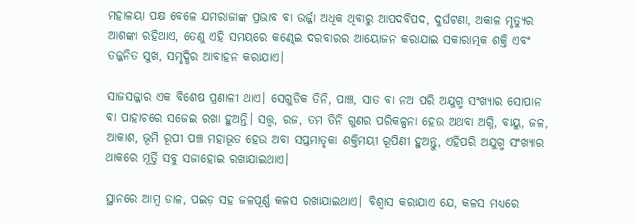ମହାଳୟା ପକ୍ଷ ବେଳେ ଯମରାଜାଙ୍କ ପ୍ରଭାବ ବା ଉର୍ଜ୍ଜା ଅଧିକ ଥିବାରୁ ଆପଦବିପଦ, ଦୁର୍ଘଟଣା, ଅକାଳ ମୃତ୍ୟୁର ଆଶଙ୍କା ରହିଥାଏ, ତେଣୁ ଏହି ସମୟରେ କଣ୍ଢେଇ ଦରବାରର ଆୟୋଜନ କରାଯାଇ ସକାରାତ୍ମକ ଶକ୍ତି ଏବଂ ତଜ୍ଜନିତ ସୁଖ, ସମୃଦ୍ଧିର ଆବାହନ କରାଯାଏ।

ସାଜସଜ୍ଜାର ଏକ ବିଶେଷ ପ୍ରଣାଳୀ ଥାଏ। ସେଗୁଡିକ ତିନି, ପାଞ୍ଚ, ସାତ ବା ନଅ ପରି ଅଯୁଗ୍ମ ସଂଖ୍ୟାର ସୋପାନ ବା ପାହାଚରେ ସଜେଇ ରଖା ହୁଅନ୍ତି। ସତ୍ତ୍ୱ, ରଜ, ତମ ତିନି ଗୁଣର ପରିକଳ୍ପନା ହେଉ ଅଥବା ଅଗ୍ନି, ବାୟୁ, ଜଳ, ଆକାଶ, ଭୂମି ରୂପୀ ପଞ୍ଚ ମହାଭୂତ ହେଉ ଅବା ସପ୍ତମାତୃକା ଶକ୍ତିମୟୀ ରୂପିଣୀ ହୁଅନ୍ତୁ, ଏହିପରି ଅଯୁଗ୍ମ ସଂଖ୍ୟାର ଥାକରେ ମୂର୍ତ୍ତି ସବୁ ସଜାହୋଇ ରଖାଯାଇଥାଏ।

ସ୍ଥାନରେ ଆମ୍ବ ଡାଳ, ପଇଡ଼ ସହ ଜଳପୂର୍ଣ୍ଣ କଳସ ରଖାଯାଇଥାଏ। ବିଶ୍ୱାସ କରାଯାଏ ଯେ, କଳସ ମଧ୍ୟରେ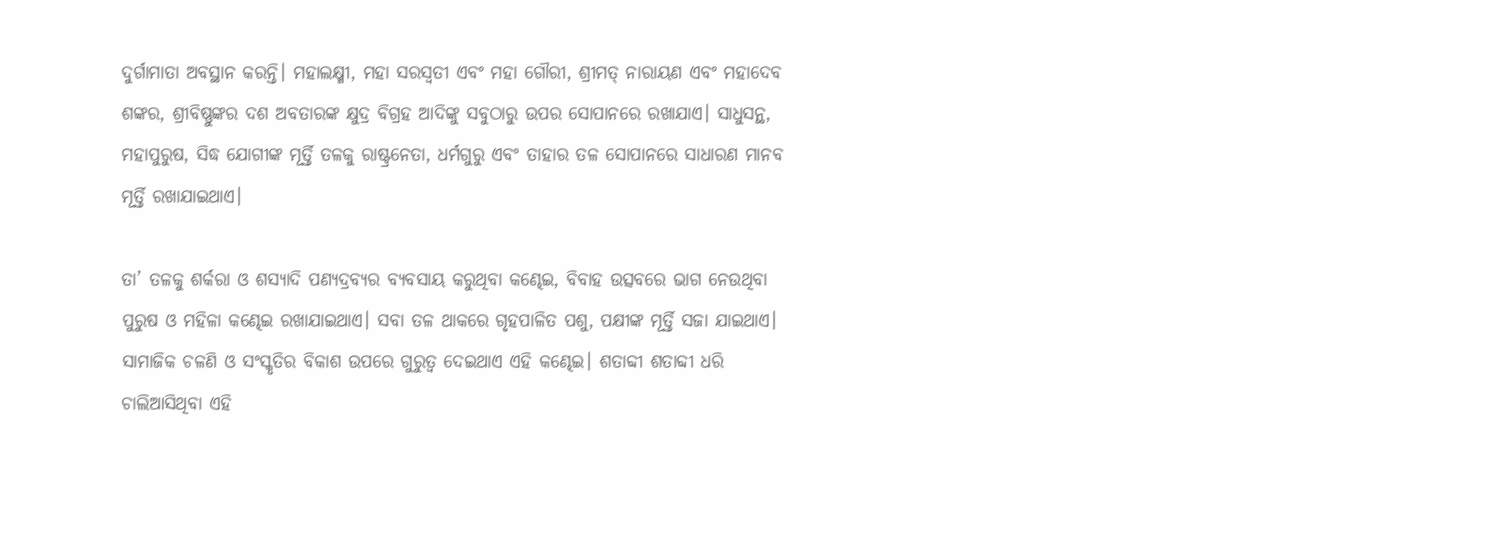ଦୁର୍ଗାମାତା ଅବସ୍ଥାନ କରନ୍ତି। ମହାଲକ୍ଷ୍ମୀ, ମହା ସରସ୍ବତୀ ଏବଂ ମହା ଗୌରୀ, ଶ୍ରୀମତ୍‌ ନାରାୟଣ ଏବଂ ମହାଦେବ ଶଙ୍କର, ଶ୍ରୀବିଷ୍ଣୁଙ୍କର ଦଶ ଅବତାରଙ୍କ କ୍ଷୁଦ୍ର ବିଗ୍ରହ ଆଦିଙ୍କୁ ସବୁଠାରୁ ଉପର ସୋପାନରେ ରଖାଯାଏ। ସାଧୁସନ୍ଥ, ମହାପୁରୁଷ, ସିଦ୍ଧ ଯୋଗୀଙ୍କ ମୂର୍ତ୍ତି ତଳକୁ ରାଷ୍ଟ୍ରନେତା, ଧର୍ମଗୁରୁ ଏବଂ ତାହାର ତଳ ସୋପାନରେ ସାଧାରଣ ମାନବ ମୂର୍ତ୍ତି ରଖାଯାଇଥାଏ।

ତା’ ତଳକୁ ଶର୍କରା ଓ ଶସ୍ୟାଦି ପଣ୍ୟଦ୍ରବ୍ୟର ବ୍ୟବସାୟ କରୁଥିବା କଣ୍ଢେଇ, ବିବାହ ଉତ୍ସବରେ ଭାଗ ନେଉଥିବା ପୁରୁଷ ଓ ମହିଳା କଣ୍ଢେଇ ରଖାଯାଇଥାଏ। ସବା ତଳ ଥାକରେ ଗୃହପାଳିତ ପଶୁ, ପକ୍ଷୀଙ୍କ ମୂର୍ତ୍ତି ସଜା ଯାଇଥାଏ। ସାମାଜିକ ଚଳଣି ଓ ସଂସ୍କୃତିର ବିକାଶ ଉପରେ ଗୁରୁତ୍ୱ ଦେଇଥାଏ ଏହି କଣ୍ଢେଇ। ଶତାବ୍ଦୀ ଶତାବ୍ଦୀ ଧରି ଚାଲିଆସିଥିବା ଏହି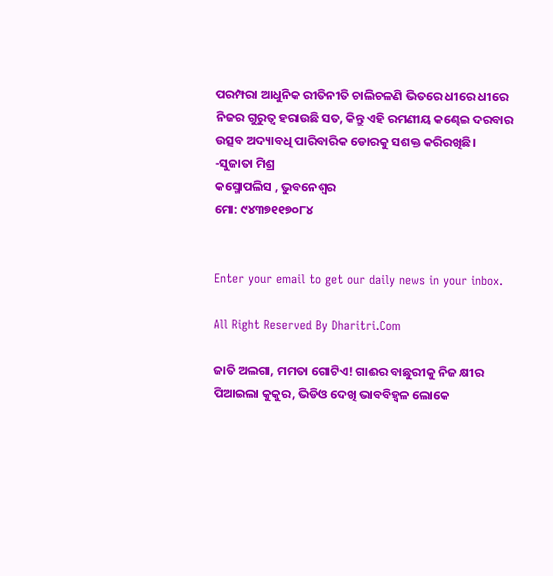ପରମ୍ପରା ଆଧୁନିକ ରୀତିନୀତି ଚାଲିଚଳଣି ଭିତରେ ଧୀରେ ଧୀରେ ନିଜର ଗୁରୁତ୍ୱ ହରାଉଛି ସତ, କିନ୍ତୁ ଏହି ରମଣୀୟ କଣ୍ଢେଇ ଦରବାର ଉତ୍ସବ ଅଦ୍ୟାବଧି ପାରିବାରିକ ଡୋରକୁ ସଶକ୍ତ କରିରଖିଛି।
-ସୁଜାତା ମିଶ୍ର
କସ୍ମୋପଲିସ , ଭୁବନେଶ୍ୱର
ମୋ: ୯୪୩୭୧୧୭୦୮୪


Enter your email to get our daily news in your inbox.

All Right Reserved By Dharitri.Com

ଜାତି ଅଲଗା, ମମତା ଗୋଟିଏ! ଗାଈର ବାଛୁରୀକୁ ନିଜ କ୍ଷୀର ପିଆଇଲା କୁକୁର, ଭିଡିଓ ଦେଖି ଭାବବିହ୍ବଳ ଲୋକେ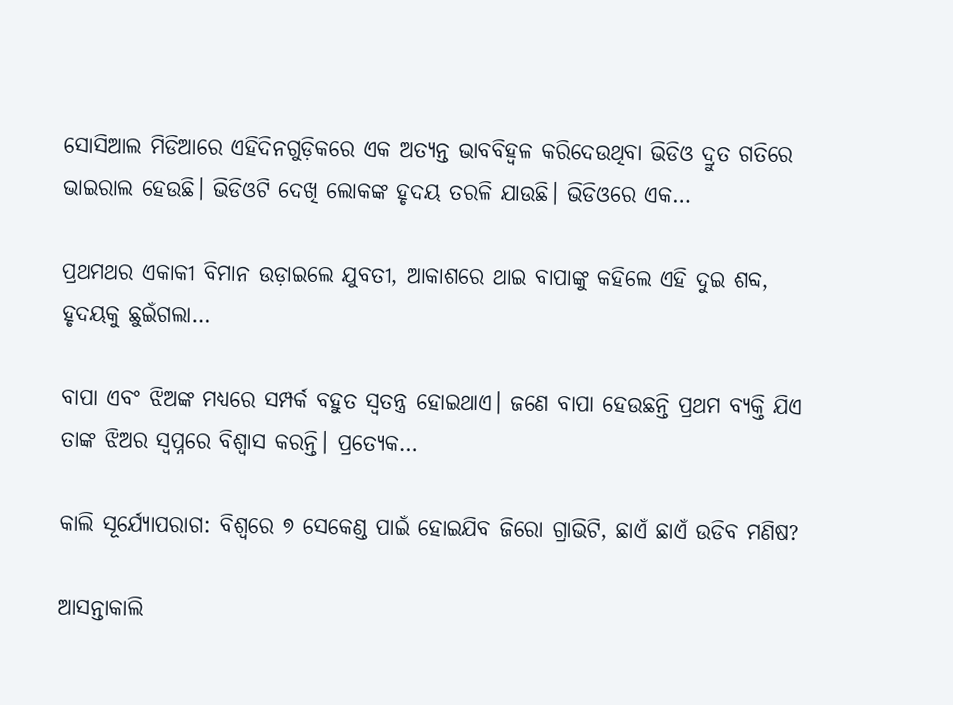ସୋସିଆଲ ମିଡିଆରେ ଏହିଦିନଗୁଡ଼ିକରେ ଏକ ଅତ୍ୟନ୍ତ ଭାବବିହ୍ବଳ କରିଦେଉଥିବା ଭିଡିଓ ଦ୍ରୁତ ଗତିରେ ଭାଇରାଲ ହେଉଛି। ଭିଡିଓଟି ଦେଖି ଲୋକଙ୍କ ହୃଦୟ ତରଳି ଯାଉଛି। ଭିଡିଓରେ ଏକ…

ପ୍ରଥମଥର ଏକାକୀ ବିମାନ ଉଡ଼ାଇଲେ ଯୁବତୀ, ଆକାଶରେ ଥାଇ ବାପାଙ୍କୁ କହିଲେ ଏହି ଦୁଇ ଶବ୍ଦ, ହୃଦୟକୁ ଛୁଇଁଗଲା…

ବାପା ଏବଂ ଝିଅଙ୍କ ମଧ୍ୟରେ ସମ୍ପର୍କ ବହୁତ ସ୍ବତନ୍ତ୍ର ହୋଇଥାଏ। ଜଣେ ବାପା ହେଉଛନ୍ତି ପ୍ରଥମ ବ୍ୟକ୍ତି ଯିଏ ତାଙ୍କ ଝିଅର ସ୍ବପ୍ନରେ ବିଶ୍ୱାସ କରନ୍ତି। ପ୍ରତ୍ୟେକ…

କାଲି ସୂର୍ଯ୍ୟୋପରାଗ: ବିଶ୍ୱରେ ୭ ସେକେଣ୍ଡ ପାଇଁ ହୋଇଯିବ ଜିରୋ ଗ୍ରାଭିଟି, ଛାଏଁ ଛାଏଁ ଉଡିବ ମଣିଷ?

ଆସନ୍ତାକାଲି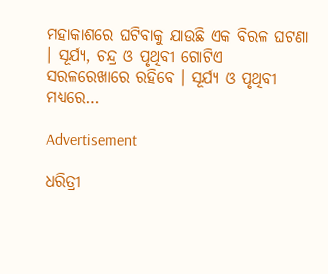ମହାକାଶରେ ଘଟିବାକୁ ଯାଉଛି ଏକ ବିରଳ ଘଟଣା । ସୂର୍ଯ୍ୟ, ଚନ୍ଦ୍ର ଓ ପୃଥିବୀ ଗୋଟିଏ ସରଳରେଖାରେ ରହିବେ । ସୂର୍ଯ୍ୟ ଓ ପୃଥିବୀ ମଧ୍ୟରେ…

Advertisement

ଧରିତ୍ରୀ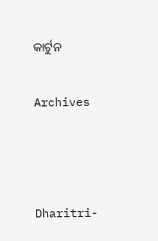କାର୍ଟୁନ

Archives



Dharitri-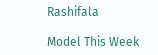Rashifala

Model This Week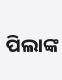ପିଲାଙ୍କ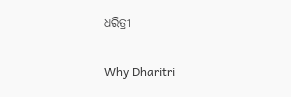ଧରିତ୍ରୀ

Why Dharitri